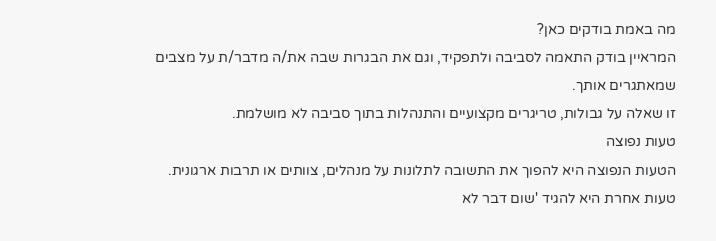מה באמת בודקים כאן?
המראיין בודק התאמה לסביבה ולתפקיד, וגם את הבגרות שבה את/ה מדבר/ת על מצבים שמאתגרים אותך.
זו שאלה על גבולות, טריגרים מקצועיים והתנהלות בתוך סביבה לא מושלמת.
טעות נפוצה
הטעות הנפוצה היא להפוך את התשובה לתלונות על מנהלים, צוותים או תרבות ארגונית.
טעות אחרת היא להגיד 'שום דבר לא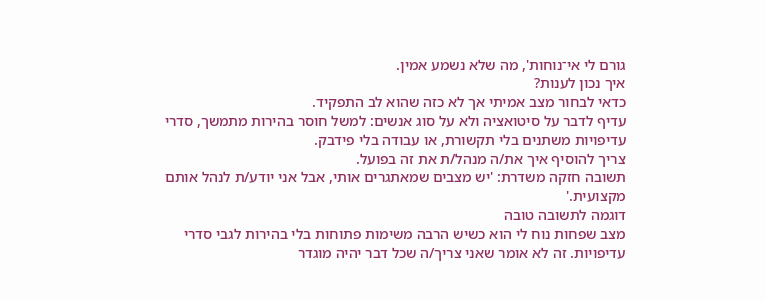גורם לי אי־נוחות', מה שלא נשמע אמין.
איך נכון לענות?
כדאי לבחור מצב אמיתי אך לא כזה שהוא לב התפקיד.
עדיף לדבר על סיטואציה ולא על סוג אנשים: למשל חוסר בהירות מתמשך, סדרי עדיפויות משתנים בלי תקשורת, או עבודה בלי פידבק.
צריך להוסיף איך את/ה מנהל/ת את זה בפועל.
תשובה חזקה משדרת: 'יש מצבים שמאתגרים אותי, אבל אני יודע/ת לנהל אותם מקצועית.'
דוגמה לתשובה טובה
מצב שפחות נוח לי הוא כשיש הרבה משימות פתוחות בלי בהירות לגבי סדרי עדיפויות. זה לא אומר שאני צריך/ה שכל דבר יהיה מוגדר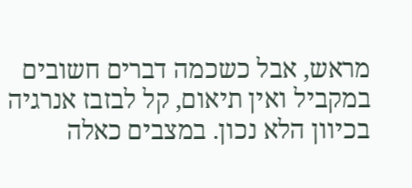מראש, אבל כשכמה דברים חשובים במקביל ואין תיאום, קל לבזבז אנרגיה בכיוון הלא נכון. במצבים כאלה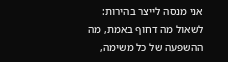אני מנסה לייצר בהירות: לשאול מה דחוף באמת, מה ההשפעה של כל משימה,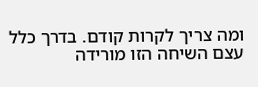ומה צריך לקרות קודם. בדרך כלל עצם השיחה הזו מורידה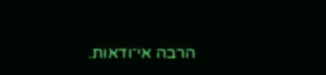הרבה אי־ודאות.